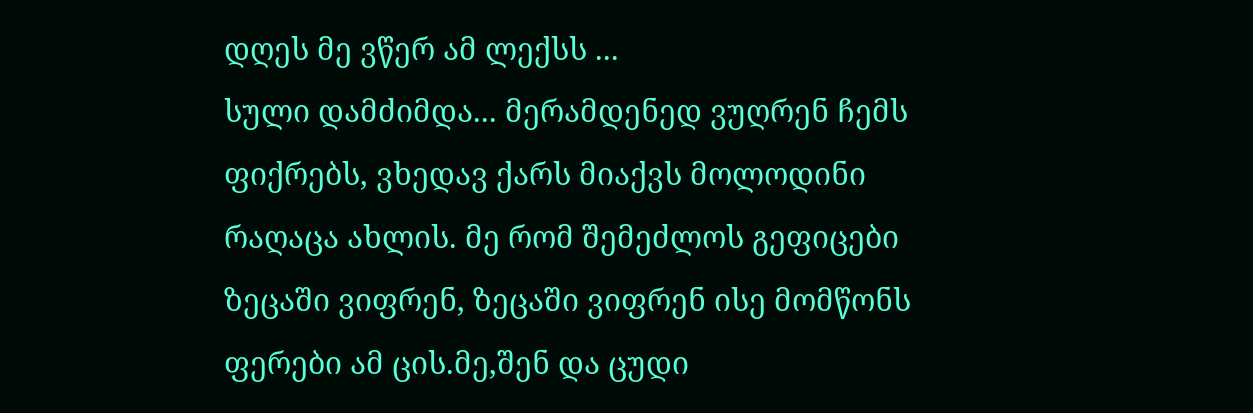დღეს მე ვწერ ამ ლექსს ...
სული დამძიმდა... მერამდენედ ვუღრენ ჩემს ფიქრებს, ვხედავ ქარს მიაქვს მოლოდინი რაღაცა ახლის. მე რომ შემეძლოს გეფიცები ზეცაში ვიფრენ, ზეცაში ვიფრენ ისე მომწონს ფერები ამ ცის.მე,შენ და ცუდი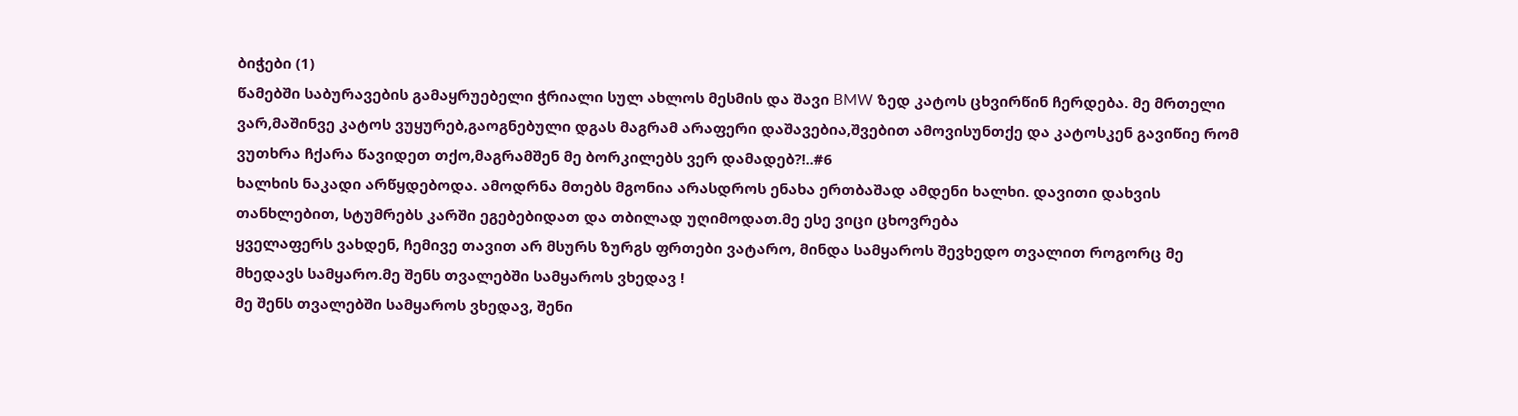ბიჭები (1)
წამებში საბურავების გამაყრუებელი ჭრიალი სულ ახლოს მესმის და შავი BMW ზედ კატოს ცხვირწინ ჩერდება. მე მრთელი ვარ,მაშინვე კატოს ვუყურებ,გაოგნებული დგას მაგრამ არაფერი დაშავებია,შვებით ამოვისუნთქე და კატოსკენ გავიწიე რომ ვუთხრა ჩქარა წავიდეთ თქო,მაგრამშენ მე ბორკილებს ვერ დამადებ?!..#6
ხალხის ნაკადი არწყდებოდა. ამოდრნა მთებს მგონია არასდროს ენახა ერთბაშად ამდენი ხალხი. დავითი დახვის თანხლებით, სტუმრებს კარში ეგებებიდათ და თბილად უღიმოდათ.მე ესე ვიცი ცხოვრება
ყველაფერს ვახდენ, ჩემივე თავით არ მსურს ზურგს ფრთები ვატარო, მინდა სამყაროს შევხედო თვალით როგორც მე მხედავს სამყარო.მე შენს თვალებში სამყაროს ვხედავ !
მე შენს თვალებში სამყაროს ვხედავ, შენი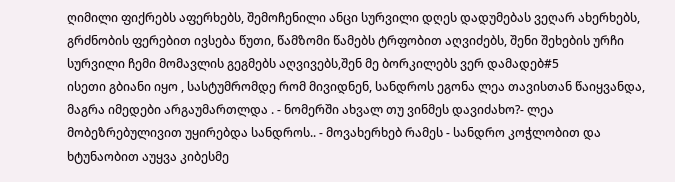ღიმილი ფიქრებს აფერხებს, შემოჩენილი ანცი სურვილი დღეს დადუმებას ვეღარ ახერხებს, გრძნობის ფერებით ივსება წუთი, წამზომი წამებს ტრფობით აღვიძებს, შენი შეხების ურჩი სურვილი ჩემი მომავლის გეგმებს აღვივებს,შენ მე ბორკილებს ვერ დამადებ#5
ისეთი გბიანი იყო , სასტუმრომდე რომ მივიდნენ, სანდროს ეგონა ლეა თავისთან წაიყვანდა, მაგრა იმედები არგაუმართლდა . - ნომერში ახვალ თუ ვინმეს დავიძახო?- ლეა მობეზრებულივით უყირებდა სანდროს.. - მოვახერხებ რამეს - სანდრო კოჭლობით და ხტუნაობით აუყვა კიბესმე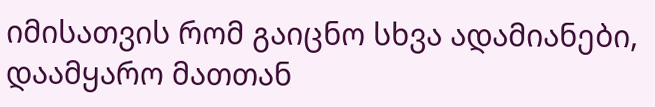იმისათვის რომ გაიცნო სხვა ადამიანები, დაამყარო მათთან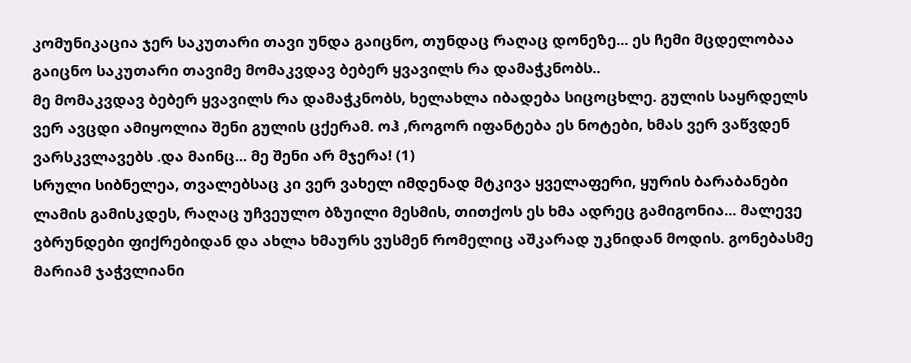კომუნიკაცია ჯერ საკუთარი თავი უნდა გაიცნო, თუნდაც რაღაც დონეზე... ეს ჩემი მცდელობაა გაიცნო საკუთარი თავიმე მომაკვდავ ბებერ ყვავილს რა დამაჭკნობს..
მე მომაკვდავ ბებერ ყვავილს რა დამაჭკნობს, ხელახლა იბადება სიცოცხლე. გულის საყრდელს ვერ ავცდი ამიყოლია შენი გულის ცქერამ. ოჰ ,როგორ იფანტება ეს ნოტები, ხმას ვერ ვაწვდენ ვარსკვლავებს .და მაინც... მე შენი არ მჯერა! (1)
სრული სიბნელეა, თვალებსაც კი ვერ ვახელ იმდენად მტკივა ყველაფერი, ყურის ბარაბანები ლამის გამისკდეს, რაღაც უჩვეულო ბზუილი მესმის, თითქოს ეს ხმა ადრეც გამიგონია... მალევე ვბრუნდები ფიქრებიდან და ახლა ხმაურს ვუსმენ რომელიც აშკარად უკნიდან მოდის. გონებასმე მარიამ ჯაჭვლიანი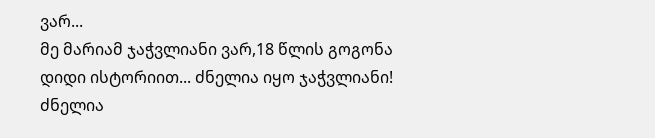ვარ...
მე მარიამ ჯაჭვლიანი ვარ,18 წლის გოგონა დიდი ისტორიით... ძნელია იყო ჯაჭვლიანი! ძნელია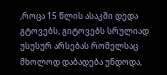,როცა 15 წლის ასაკში დედა გტოვებს, გიტოვებს სრულიად უსუსურ არსებას რომელსაც მხოლოდ დაბადება უნდოდა,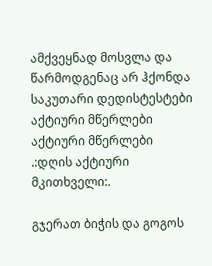ამქვეყნად მოსვლა და წარმოდგენაც არ ჰქონდა საკუთარი დედისტესტები
აქტიური მწერლები
აქტიური მწერლები
.:დღის აქტიური მკითხველი:.

გჯერათ ბიჭის და გოგოს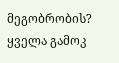მეგობრობის?
ყველა გამოკ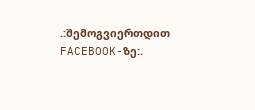.:შემოგვიერთდით FACEBOOK-ზე:.